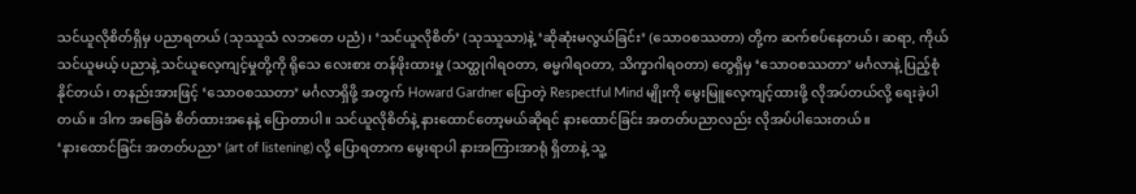သင်ယူလိုစိတ်ရှိမှ ပညာရတယ် (သုဿူသံ လဘတေ ပညံ)၊ ‘သင်ယူလိုစိတ်’ (သုဿူသာ)နဲ့ ‘ဆိုဆုံးမလွယ်ခြင်း’ (သောဝစဿတာ) တို့က ဆက်စပ်နေတယ်၊ ဆရာ, ကိုယ်သင်ယူမယ့် ပညာနဲ့ သင်ယူလေ့ကျင့်မှုတို့ကို ရိုသေ လေးစား တန်ဖိုးထားမှု (သတ္ထုဂါရဝတာ, ဓမ္မဂါရဝတာ, သိက္ခာဂါရဝတာ) တွေရှိမှ ‘သောဝစဿတာ’ မင်္ဂလာနဲ့ ပြည့်စုံနိုင်တယ်၊ တနည်းအားဖြင့် ‘သောဝစဿတာ’ မင်္ဂလာရှိဖို့ အတွက် Howard Gardner ပြောတဲ့ Respectful Mind မျိုးကို မွေးမြူလေ့ကျင့်ထားဖို့ လိုအပ်တယ်လို့ ရေးခဲ့ပါတယ်။ ဒါက အခြေခံ စိတ်ထားအနေနဲ့ ပြောတာပါ။ သင်ယူလိုစိတ်နဲ့ နားထောင်တော့မယ်ဆိုရင် နားထောင်ခြင်း အတတ်ပညာလည်း လိုအပ်ပါသေးတယ်။
‘နားထောင်ခြင်း အတတ်ပညာ’ (art of listening) လို့ ပြောရတာက မွေးရာပါ နားအကြားအာရုံ ရှိတာနဲ့ သူ့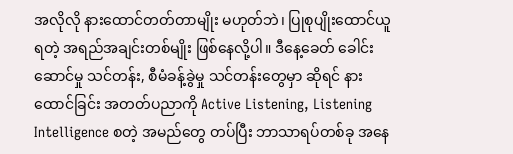အလိုလို နားထောင်တတ်တာမျိုး မဟုတ်ဘဲ၊ ပြုစုပျိုးထောင်ယူရတဲ့ အရည်အချင်းတစ်မျိုး ဖြစ်နေလို့ပါ။ ဒီနေ့ခေတ် ခေါင်းဆောင်မှု သင်တန်း, စီမံခန့်ခွဲမှု သင်တန်းတွေမှာ ဆိုရင် နားထောင်ခြင်း အတတ်ပညာကို Active Listening, Listening Intelligence စတဲ့ အမည်တွေ တပ်ပြီး ဘာသာရပ်တစ်ခု အနေ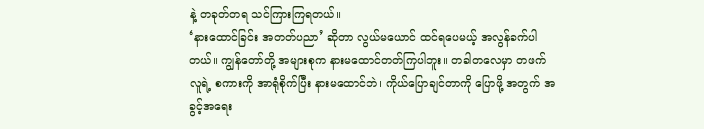နဲ့ တခုတ်တရ သင်ကြားကြရတယ်။
‘နားထောင်ခြင်း အတတ်ပညာ’ ဆိုတာ လွယ်မယောင် ထင်ရပေမယ့် အလွန်ခက်ပါတယ်။ ကျွန်တော်တို့ အများစုက နားမထောင်တတ်ကြပါဘူး။ တခါတလေမှာ တဖက်လူရဲ့ စကားကို အာရုံစိုက်ပြီး နားမထောင်ဘဲ၊ ကိုယ်ပြောချင်တာကို ပြောဖို့ အတွက် အခွင့်အရေး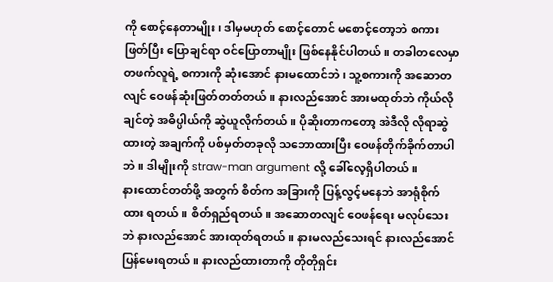ကို စောင့်နေတာမျိုး၊ ဒါမှမဟုတ် စောင့်တောင် မစောင့်တော့ဘဲ စကားဖြတ်ပြီး ပြောချင်ရာ ဝင်ပြောတာမျိုး ဖြစ်နေနိုင်ပါတယ်။ တခါတလေမှာ တဖက်လူရဲ့ စကားကို ဆုံးအောင် နားမထောင်ဘဲ၊ သူ့စကားကို အဆောတလျင် ဝေဖန်ဆုံးဖြတ်တတ်တယ်။ နားလည်အောင် အားမထုတ်ဘဲ ကိုယ်လိုချင်တဲ့ အဓိပ္ပါယ်ကို ဆွဲယူလိုက်တယ်။ ပိုဆိုးတာကတော့ အဲဒီလို လိုရာဆွဲထားတဲ့ အချက်ကို ပစ်မှတ်တခုလို သဘောထားပြီး ဝေဖန်တိုက်ခိုက်တာပါဘဲ။ ဒါမျိုးကို straw-man argument လို့ ခေါ်လေ့ရှိပါတယ်။
နားထောင်တတ်ဖို့ အတွက် စိတ်က အခြားကို ပြန့်လွင့်မနေဘဲ အာရုံစိုက်ထား ရတယ်။ စိတ်ရှည်ရတယ်။ အဆောတလျင် ဝေဖန်ရေး မလုပ်သေးဘဲ နားလည်အောင် အားထုတ်ရတယ်။ နားမလည်သေးရင် နားလည်အောင် ပြန်မေးရတယ်။ နားလည်ထားတာကို တိုတိုရှင်း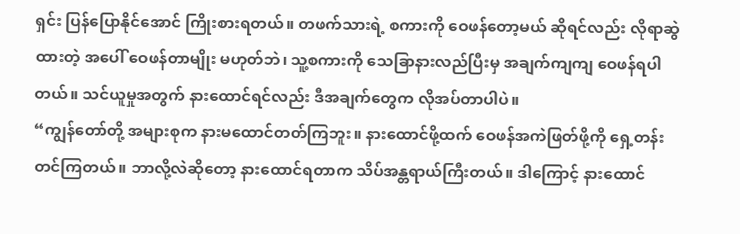ရှင်း ပြန်ပြောနိုင်အောင် ကြိုးစားရတယ်။ တဖက်သားရဲ့ စကားကို ဝေဖန်တော့မယ် ဆိုရင်လည်း လိုရာဆွဲထားတဲ့ အပေါ် ဝေဖန်တာမျိုး မဟုတ်ဘဲ၊ သူ့စကားကို သေခြာနားလည်ပြီးမှ အချက်ကျကျ ဝေဖန်ရပါတယ်။ သင်ယူမှုအတွက် နားထောင်ရင်လည်း ဒီအချက်တွေက လိုအပ်တာပါပဲ။
“ကျွန်တော်တို့ အများစုက နားမထောင်တတ်ကြဘူး။ နားထောင်ဖို့ထက် ဝေဖန်အကဲဖြတ်ဖို့ကို ရှေ့တန်းတင်ကြတယ်။ ဘာလို့လဲဆိုတော့ နားထောင်ရတာက သိပ်အန္တရာယ်ကြီးတယ်။ ဒါကြောင့် နားထောင်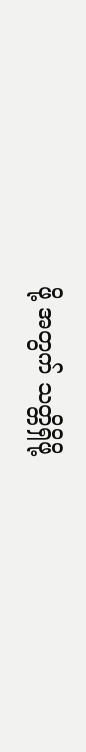ဖို့ အတွက် သတ္တိရှိဖို့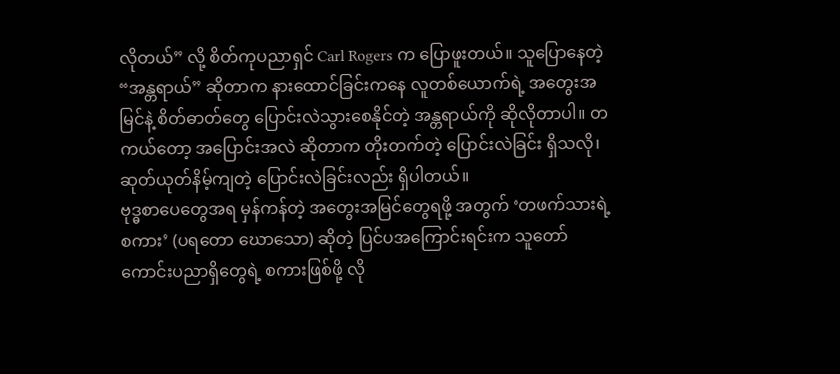လိုတယ်” လို့ စိတ်ကုပညာရှင် Carl Rogers က ပြောဖူးတယ်။ သူပြောနေတဲ့ “အန္တရာယ်” ဆိုတာက နားထောင်ခြင်းကနေ လူတစ်ယောက်ရဲ့ အတွေးအမြင်နဲ့ စိတ်ဓာတ်တွေ ပြောင်းလဲသွားစေနိုင်တဲ့ အန္တရာယ်ကို ဆိုလိုတာပါ။ တကယ်တော့ အပြောင်းအလဲ ဆိုတာက တိုးတက်တဲ့ ပြောင်းလဲခြင်း ရှိသလို၊ ဆုတ်ယုတ်နိမ့်ကျတဲ့ ပြောင်းလဲခြင်းလည်း ရှိပါတယ်။
ဗုဒ္ဓစာပေတွေအရ မှန်ကန်တဲ့ အတွေးအမြင်တွေရဖို့ အတွက် ‘တဖက်သားရဲ့ စကား’ (ပရတော ဃောသော) ဆိုတဲ့ ပြင်ပအကြောင်းရင်းက သူတော်ကောင်းပညာရှိတွေရဲ့ စကားဖြစ်ဖို့ လို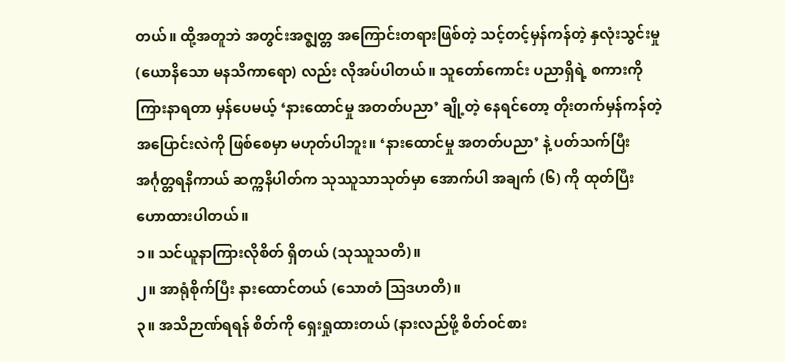တယ်။ ထို့အတူဘဲ အတွင်းအဇ္ဈတ္တ အကြောင်းတရားဖြစ်တဲ့ သင့်တင့်မှန်ကန်တဲ့ နှလုံးသွင်းမှု (ယောနိသော မနသိကာရော) လည်း လိုအပ်ပါတယ်။ သူတော်ကောင်း ပညာရှိရဲ့ စကားကို ကြားနာရတာ မှန်ပေမယ့် ‘နားထောင်မှု အတတ်ပညာ’ ချို့တဲ့ နေရင်တော့ တိုးတက်မှန်ကန်တဲ့ အပြောင်းလဲကို ဖြစ်စေမှာ မဟုတ်ပါဘူး။ ‘နားထောင်မှု အတတ်ပညာ’ နဲ့ ပတ်သက်ပြီး အင်္ဂုတ္တရနိကာယ် ဆက္ကနိပါတ်က သုဿူသာသုတ်မှာ အောက်ပါ အချက် (၆) ကို ထုတ်ပြီး ဟောထားပါတယ်။
၁။ သင်ယူနာကြားလိုစိတ် ရှိတယ် (သုဿူသတိ)။
၂။ အာရုံစိုက်ပြီး နားထောင်တယ် (သောတံ ဩဒဟတိ)။
၃။ အသိဉာဏ်ရရန် စိတ်ကို ရှေးရှုထားတယ် (နားလည်ဖို့ စိတ်ဝင်စား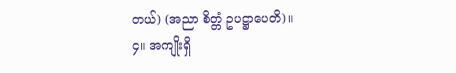တယ်) (အညာ စိတ္တံ ဥပဋ္ဌာပေတိ)။
၄။ အကျိုးရှိ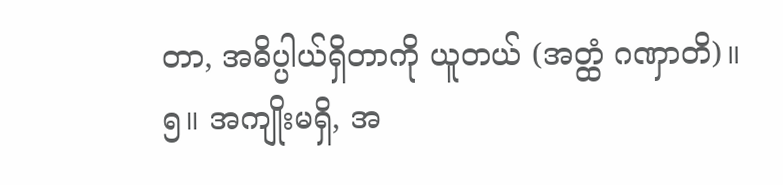တာ, အဓိပ္ပါယ်ရှိတာကို ယူတယ် (အတ္ထံ ဂဏှာတိ)။
၅။ အကျိုးမရှိ, အ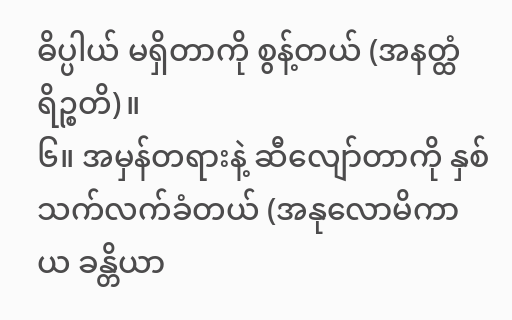ဓိပ္ပါယ် မရှိတာကို စွန့်တယ် (အနတ္ထံ ရိဉ္စတိ)။
၆။ အမှန်တရားနဲ့ ဆီလျော်တာကို နှစ်သက်လက်ခံတယ် (အနုလောမိကာယ ခန္တိယာ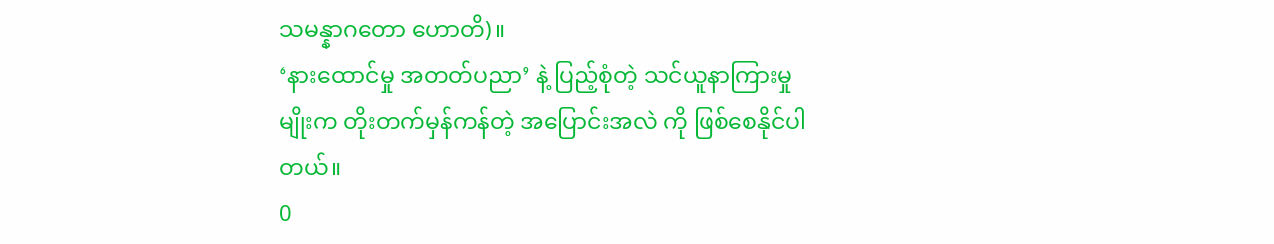သမန္နာဂတော ဟောတိ)။
‘နားထောင်မှု အတတ်ပညာ’ နဲ့ ပြည့်စုံတဲ့ သင်ယူနာကြားမှုမျိုးက တိုးတက်မှန်ကန်တဲ့ အပြောင်းအလဲ ကို ဖြစ်စေနိုင်ပါတယ်။
0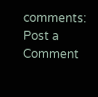comments:
Post a Comment